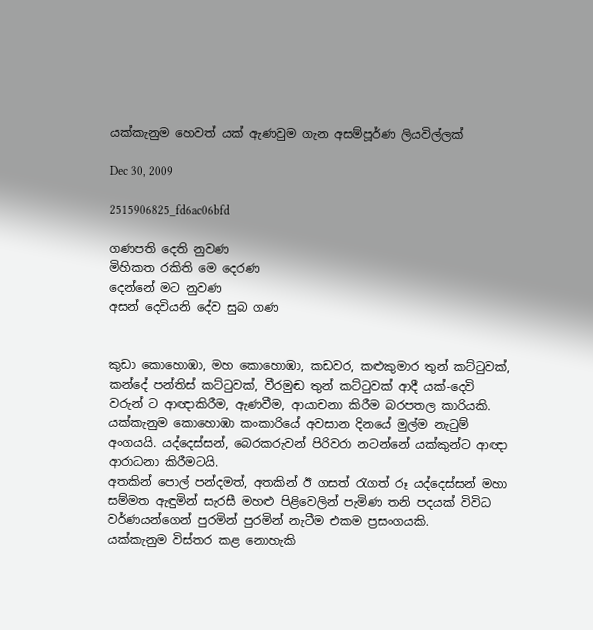යක්කැනුම හෙවත් යක් ඇණවුම ගැන අසම්පූර්ණ ලියවිල්ලක්

Dec 30, 2009

2515906825_fd6ac06bfd

ගණපති දෙති නුවණ
මිහිකත රකිති මෙ දෙරණ
දෙන්නේ මට නුවණ
අසන් දෙවියනි දේව සුබ ගණ


කුඩා කොහොඹා, මහ කොහොඹා, කඩවර, කළුකුමාර තුන් කට්ටුවක්, කන්දේ පන්තිස් කට්ටුවක්, වීරමුඬ තුන් කට්ටුවක් ආදී යක්-දෙවි වරුන් ට ආඥාකිරීම, ඇණවීම, ආයාචනා කිරීම බරපතල කාරියකි. යක්කැනුම කොහොඹා කංකාරියේ අවසාන දිනයේ මුල්ම නැටුම් අංගයයි. යද්දෙස්සන්, බෙරකරුවන් පිරිවරා නටන්නේ යක්කුන්ට ආඥා ආරාධනා කිරීමටයි.
අතකින් පොල් පන්දමත්, අතකින් ඊ ගසත් රැගත් රූ යද්දෙස්සන් මහා සම්මත ඇඳුමින් සැරසී මහළු පිළිවෙලින් පැමිණ තනි පදයක් විවිධ වර්ණයන්ගෙන් පුරමින් පුරමින් නැටීම එකම ප්‍රසංගයකි.
යක්කැනුම විස්තර කළ නොහැකි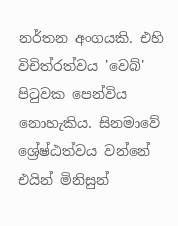නර්තන අංගයකි. එහි විචිත්රත්වය 'වෙබ්' පිටුවක පෙන්විය නොහැකිය. සිනමාවේ ශ්‍රේෂ්ඨත්වය වන්නේ එයින් මිනිසුන්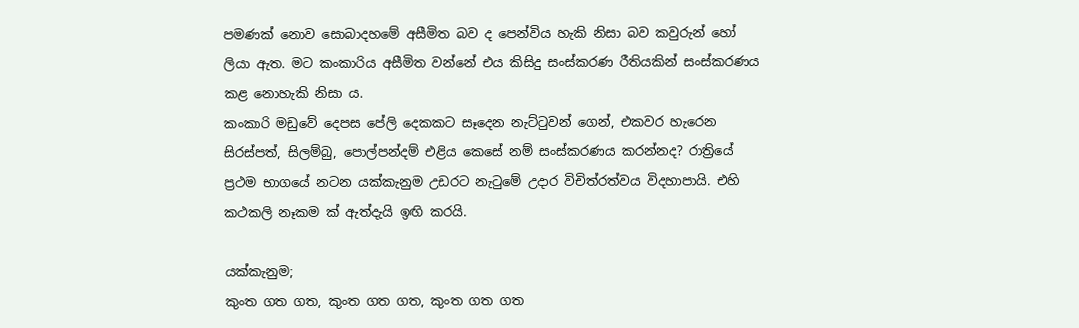පමණක් නොව සොබාදහමේ අසීමිත බව ද පෙන්විය හැකි නිසා බව කවුරුන් හෝ ලියා ඇත. මට කංකාරිය අසීමිත වන්නේ එය කිසිදු සංස්කරණ රීතියකින් සංස්කරණය කළ නොහැකි නිසා ය.
කංකාරි මඩුවේ දෙපස පේලි දෙකකට සෑදෙන නැට්ටුවන් ගෙන්, එකවර හැරෙන සිරස්පත්, සිලම්බු, පොල්පන්දම් එළිය කෙසේ නම් සංස්කරණය කරන්නද? රාත්‍රියේ ප්‍රථම භාගයේ නටන යක්කැනුම උඩරට නැටුමේ උදාර විචිත්රත්වය විදහාපායි. එහි කථකලි නෑකම ක් ඇත්දැයි ඉඟි කරයි.

යක්කැනුම;
කුංත ගත ගත, කුංත ගත ගත, කුංත ගත ගත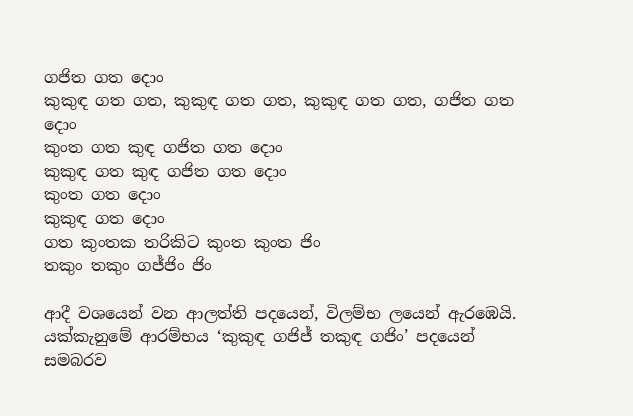ගජිත ගත දොං
කුකුඳ ගත ගත, කුකුඳ ගත ගත, කුකුඳ ගත ගත, ගජිත ගත දොං
කුංත ගත කුඳ ගජිත ගත දොං
කුකුඳ ගත කුඳ ගජිත ගත දොං
කුංත ගත දොං
කුකුඳ ගත දොං
ගත කුංතක තරිකිට කුංත කුංත ජිං
තකුං තකුං ගජ්ජිං ජිං

ආදී වශයෙන් වන ආලත්ති පදයෙන්, විලම්භ ලයෙන් ඇරඹෙයි.
යක්කැනුමේ ආරම්භය ‘කුකුඳ ගජිජ් තකුඳ ගජිං’ පදයෙන් සමබරව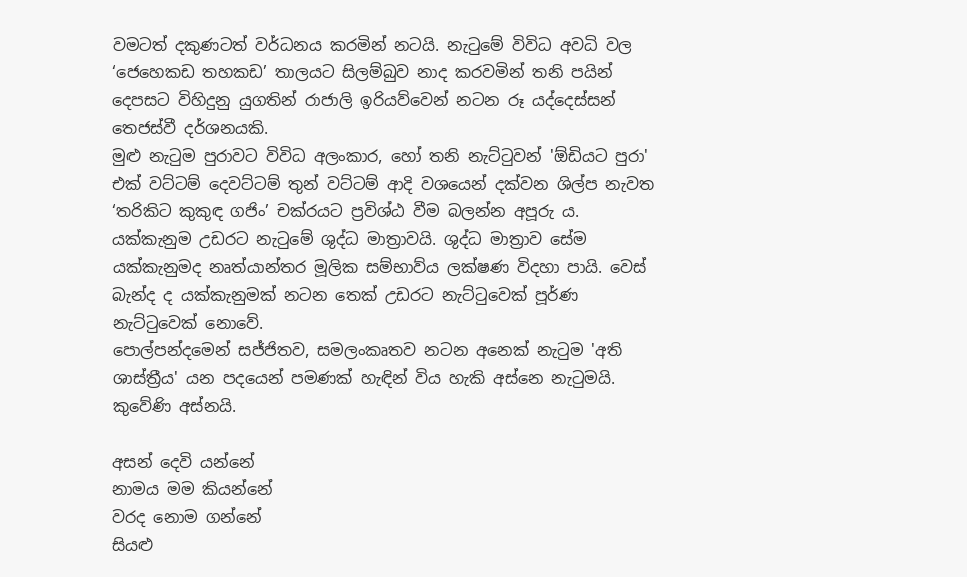වමටත් දකුණටත් වර්ධනය කරමින් නටයි. නැටුමේ විවිධ අවධි වල ‘ජෙහෙකඩ තහකඩ’ තාලයට සිලම්බුව නාද කරවමින් තනි පයින් දෙපසට විහිදුනු යුගතින් රාජාලි ඉරියව්වෙන් නටන රූ යද්දෙස්සන් තෙජස්වී දර්ශනයකි.
මුළු නැටුම පුරාවට විවිධ අලංකාර, හෝ තනි නැට්ටුවන් 'ඕඩියට පුරා' එක් වට්ටම් දෙවට්ටම් තුන් වට්ටම් ආදි වශයෙන් දක්වන ශිල්ප නැවත ‘තරිකිට කුකුඳ ගජිං’ චක්රයට ප්‍රවිශ්ඨ වීම බලන්න අපූරු ය.
යක්කැනුම උඩරට නැටුමේ ශුද්ධ මාත්‍රාවයි. ශුද්ධ මාත්‍රාව සේම යක්කැනුමද නෘත්යාන්තර මූලික සම්භාව්ය ලක්ෂණ විදහා පායි. වෙස් බැන්ද ද යක්කැනුමක් නටන තෙක් උඩරට නැට්ටුවෙක් පූර්ණ නැට්ටුවෙක් නොවේ.
පොල්පන්දමෙන් සජ්ජිතව, සමලංකෘතව නටන අනෙක් නැටුම 'අති ශාස්ත්‍රීය' යන පදයෙන් පමණක් හැඳින් විය හැකි අස්නෙ නැටුමයි. කුවේණි අස්නයි.

අසන් දෙවි යන්නේ
නාමය මම කියන්නේ
වරද නොම ගන්නේ
සියළු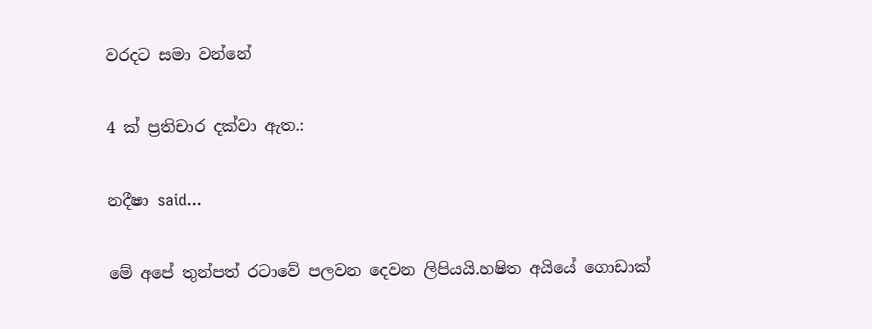වරදට සමා වන්නේ

4 ක් ප්‍රතිචාර දක්වා ඇත.:

නදීෂා said...

මේ අපේ තුන්පත් රටාවේ පලවන දෙවන ලිපියයි.හෂිත අයියේ ගොඩාක්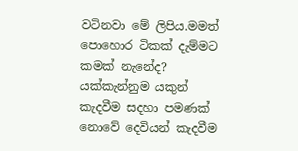වටිනවා මේ ලිපිය.මමත් පොහොර ටිකක් දැම්මට කමක් නැනේද?
යක්කැන්නුම යකුන් කැදවීම සදහා පමණක් නොවේ දෙවියන් කැදවීම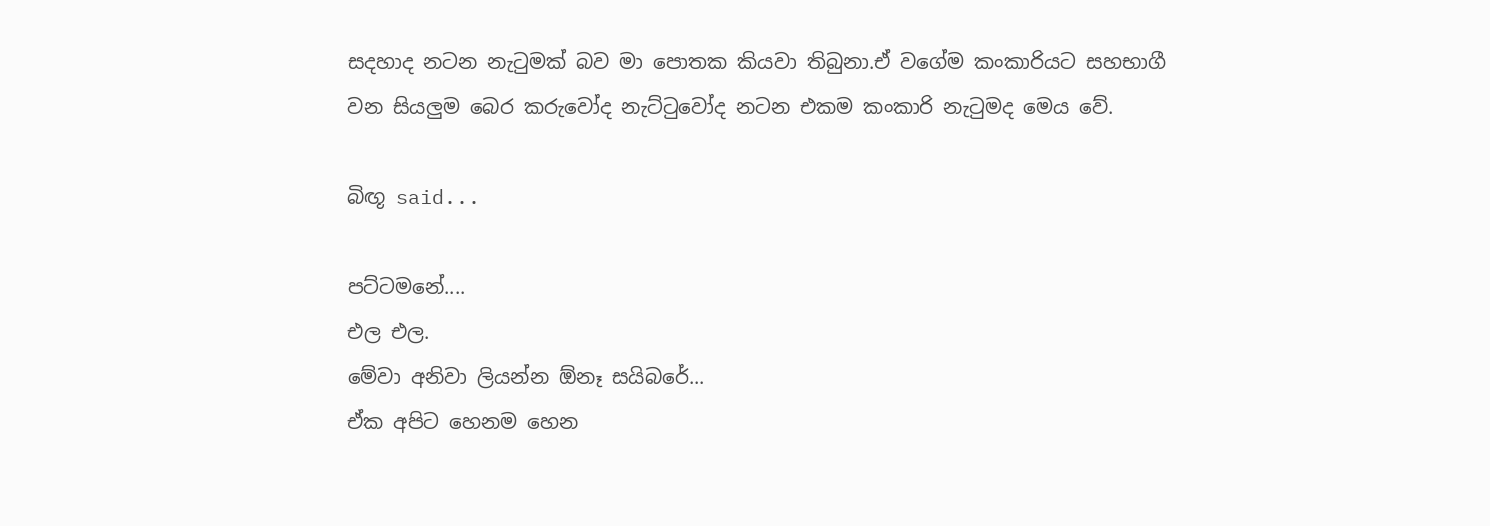සදහාද නටන නැටුමක් බව මා පොතක කියවා තිබුනා.ඒ වගේම කංකාරියට සහභාගී වන සියලුම බෙර කරුවෝද නැට්ටුවෝද නටන එකම කංකාරි නැටුමද මෙය වේ.

බිඟූ said...

පට්ටමනේ....
එල එල.
මේවා අනිවා ලියන්න ඕනෑ සයිබරේ...
ඒක අපිට හෙනම හෙන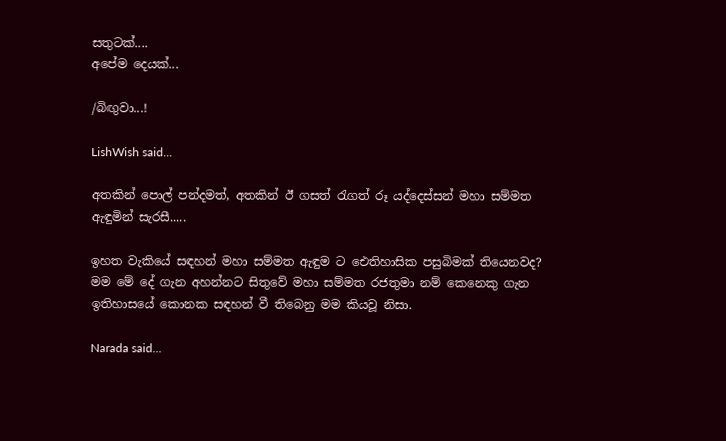සතුටක්....
අපේම දෙයක්...

/බිඟුවා...!

LishWish said...

අතකින් පොල් පන්දමත්, අතකින් ඊ ගසත් රැගත් රූ යද්දෙස්සන් මහා සම්මත ඇඳුමින් සැරසී.....

ඉහත වැකියේ සඳහන් මහා සම්මත ඇඳුම ට ඓතිහාසික පසුබිමක් තියෙනවද? මම මේ දේ ගැන අහන්නට සිතුවේ මහා සම්මත රජතුමා නම් කෙනෙකු ගැන ඉතිහාසයේ කොනක සඳහන් වී තිබෙනු මම කියවූ නිසා.

Narada said...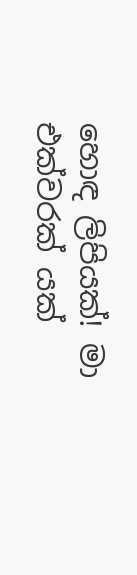හොඳ ලිපියක්! මා එක්වරක් යක්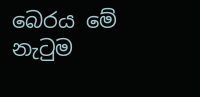බෙරය මේ නැටුම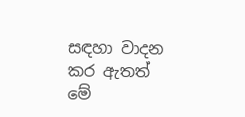සඳහා වාදන කර ඇතත් මේ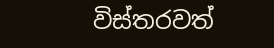විස්තරවත්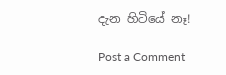දැන හිටියේ නෑ!

Post a Comment